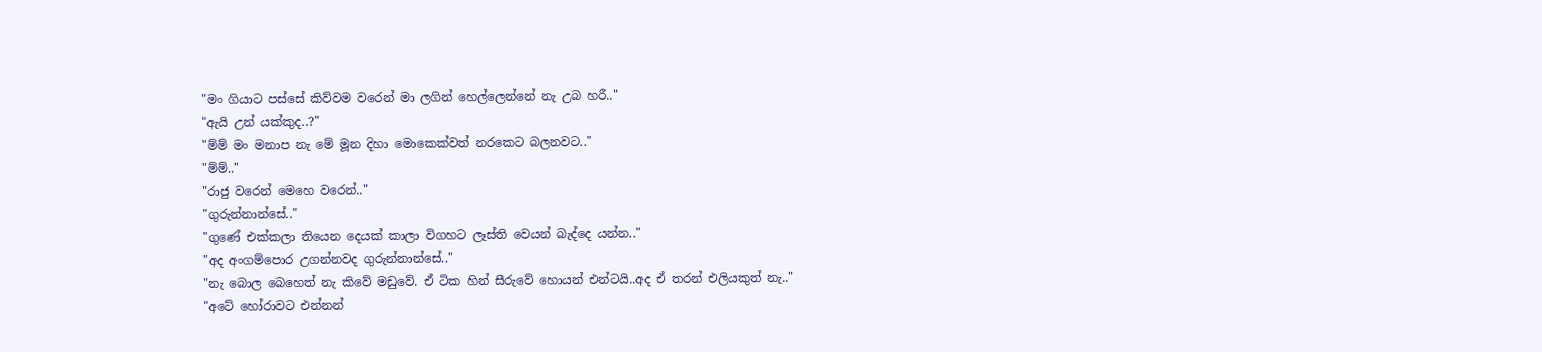"මං ගියාට පස්සේ කිව්වම වරෙන් මා ලගින් හෙල්ලෙන්නේ නැ උබ හරී.."
"ඇයි උන් යක්කුද..?"
"ම්ම් මං මනාප නැ මේ මූන දිහා මොකෙක්වත් නරකෙට බලනවට.."
"ම්ම්.."
"රාජු වරෙන් මෙහෙ වරෙන්.."
"ගුරුන්නාන්සේ.."
"ගුණේ එක්කලා තියෙන දෙයක් කාලා විගහට ලෑස්ති වෙයන් බැද්දෙ යන්න.."
"අද අංගම්පොර උගන්නවද ගුරුන්නාන්සේ.."
"නැ බොල බෙහෙත් නැ කිවේ මඩුවේ. ඒ ටික හින් සීරුවේ හොයන් එන්ටයි..අද ඒ තරන් එලියකුත් නැ.."
"අටේ හෝරාවට එන්නන්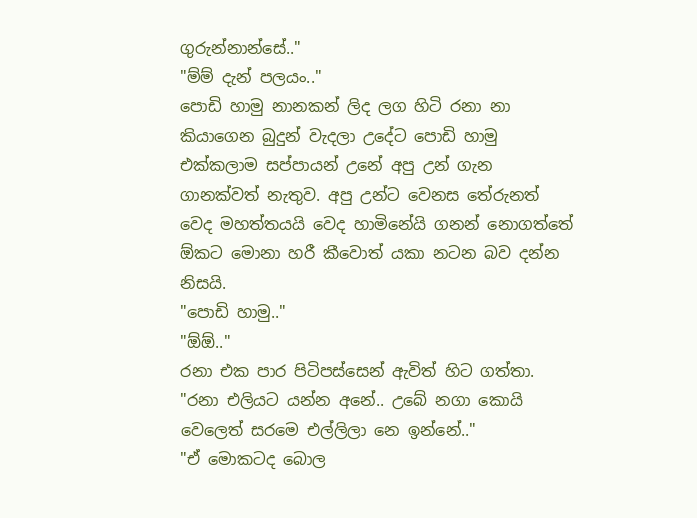ගුරුන්නාන්සේ.."
"ම්ම් දැන් පලයං.."
පොඩි හාමු නානකන් ලිද ලග හිටි රනා නා කියාගෙන බුදුන් වැදලා උදේට පොඩි හාමු එක්කලාම සප්පායන් උනේ අපු උන් ගැන ගානක්වත් නැතුව. අපු උන්ට වෙනස තේරුනත් වෙද මහත්තයයි වෙද හාමිනේයි ගනන් නොගත්තේ ඕකට මොනා හරී කීවොත් යකා නටන බව දන්න නිසයි.
"පොඩි හාමු.."
"ඕඕ.."
රනා එක පාර පිටිපස්සෙන් ඇවිත් හිට ගත්තා.
"රනා එලියට යන්න අනේ.. උබේ නගා කොයි වෙලෙත් සරමෙ එල්ලිලා නෙ ඉන්නේ.."
"ඒ මොකටද බොල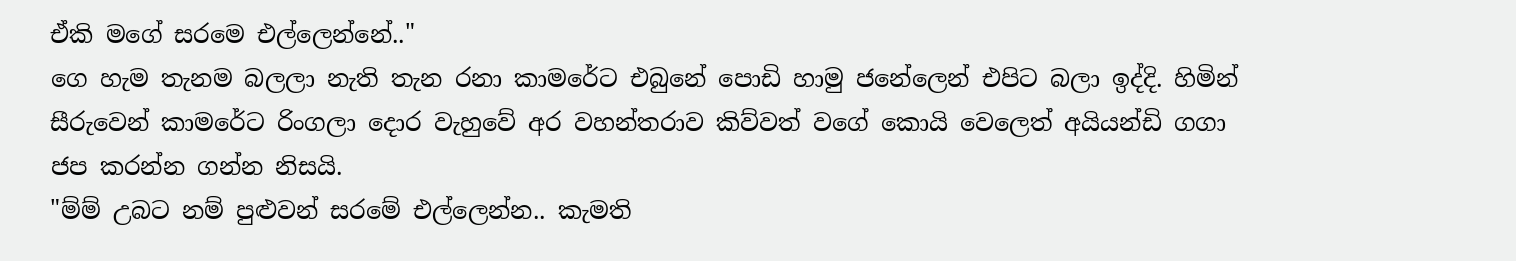ඒකි මගේ සරමෙ එල්ලෙන්නේ.."
ගෙ හැම තැනම බලලා නැති තැන රනා කාමරේට එබුනේ පොඩි හාමු ජනේලෙන් එපිට බලා ඉද්දි. හිමින් සීරුවෙන් කාමරේට රිංගලා දොර වැහුවේ අර වහන්තරාව කිව්වත් වගේ කොයි වෙලෙත් අයියන්ඩි ගගා ජප කරන්න ගන්න නිසයි.
"ම්ම් උබට නම් පුළුවන් සරමේ එල්ලෙන්න.. කැමති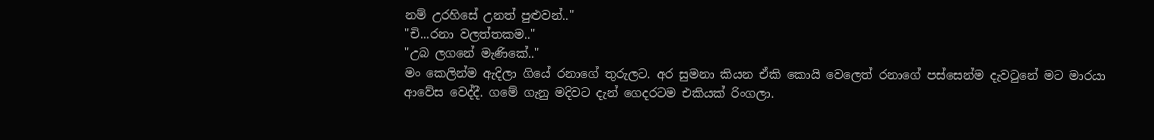නම් උරහිසේ උනත් පුළුවන්.."
"චි...රනා වලත්තකම.."
"උබ ලගනේ මැණිකේ.."
මං කෙලින්ම ඇදිලා ගියේ රනාගේ තුරුලට. අර සුමනා කියන ඒකි කොයි වෙලෙත් රනාගේ පස්සෙන්ම දැවටුනේ මට මාරයා ආවේස වෙද්දී. ගමේ ගැනු මදිවට දැන් ගෙදරටම එකියක් රිංගලා.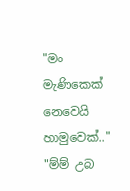"මං මැණිකෙක් නෙවෙයි හාමුවෙක්.."
"ම්ම් උබ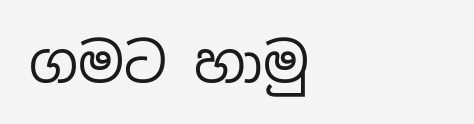ගමට හාමු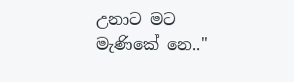උනාට මට මැණිකේ නෙ.."